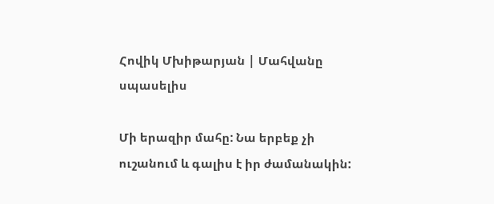Հովիկ Մխիթարյան | Մահվանը սպասելիս

Մի երազիր մահը: Նա երբեք չի ուշանում և գալիս է իր ժամանակին: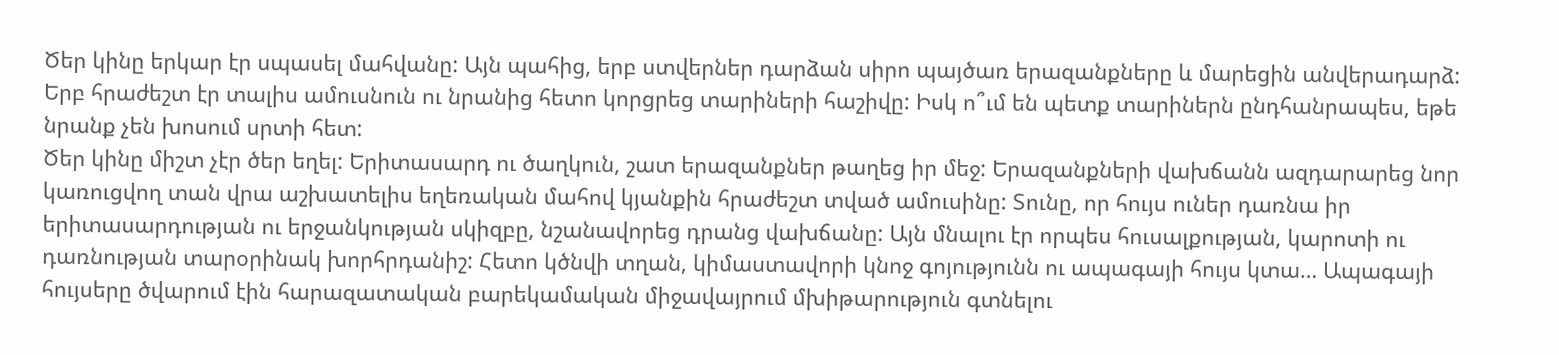Ծեր կինը երկար էր սպասել մահվանը: Այն պահից, երբ ստվերներ դարձան սիրո պայծառ երազանքները և մարեցին անվերադարձ: Երբ հրաժեշտ էր տալիս ամուսնուն ու նրանից հետո կորցրեց տարիների հաշիվը: Իսկ ո՞ւմ են պետք տարիներն ընդհանրապես, եթե նրանք չեն խոսում սրտի հետ:
Ծեր կինը միշտ չէր ծեր եղել: Երիտասարդ ու ծաղկուն, շատ երազանքներ թաղեց իր մեջ: Երազանքների վախճանն ազդարարեց նոր կառուցվող տան վրա աշխատելիս եղեռական մահով կյանքին հրաժեշտ տված ամուսինը: Տունը, որ հույս ուներ դառնա իր երիտասարդության ու երջանկության սկիզբը, նշանավորեց դրանց վախճանը: Այն մնալու էր որպես հուսալքության, կարոտի ու դառնության տարօրինակ խորհրդանիշ: Հետո կծնվի տղան, կիմաստավորի կնոջ գոյությունն ու ապագայի հույս կտա… Ապագայի հույսերը ծվարում էին հարազատական բարեկամական միջավայրում մխիթարություն գտնելու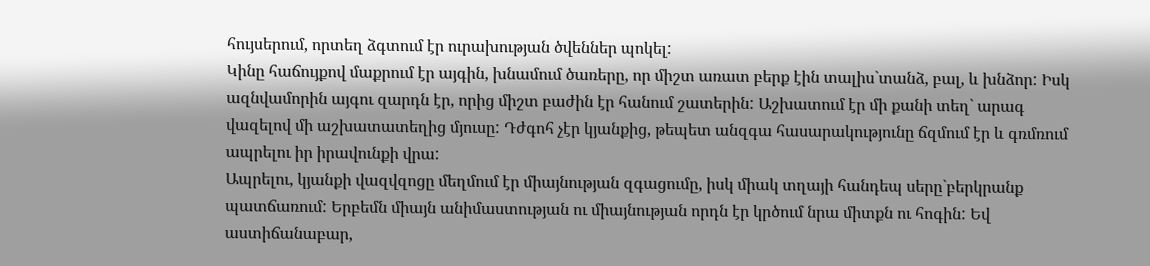հույսերում, որտեղ ձգտում էր ուրախության ծվեններ պոկել:
Կինը հաճույքով մաքրում էր այգին, խնամում ծառերը, որ միշտ առատ բերք էին տալիս`տանձ, բալ, և խնձոր: Իսկ ազնվամորին այգու զարդն էր, որից միշտ բաժին էր հանում շատերին: Աշխատում էր մի քանի տեղ` արագ վազելով մի աշխատատեղից մյուսը: Դժգոհ չէր կյանքից, թեպետ անզգա հասարակությունը ճզմում էր և գռմռում ապրելու իր իրավունքի վրա:
Ապրելու, կյանքի վազվզոցը մեղմում էր միայնության զգացումը, իսկ միակ տղայի հանդեպ սերը`բերկրանք պատճառում: Երբեմն միայն անիմաստության ու միայնության որդն էր կրծում նրա միտքն ու հոգին: Եվ աստիճանաբար,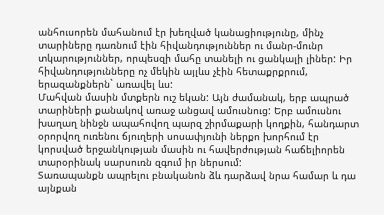անհուսորեն մահանում էր խեղված կանացիությունը, մինչ տարիները դառնում էին հիվանդություններ ու մանր-մունր տկարություններ, որպեսզի մահը տանելի ու ցանկալի լիներ: Իր հիվանդությունները ոչ մեկին այլևս չէին հետաքրքրում, երազանքներն` առավել ևս:
Մահվան մասին մտքերն ուշ եկան: Այն ժամանակ, երբ ապրած տարիների քանակով առաջ անցավ ամուսնուց: Երբ ամուսնու խաղաղ նինջն ապահովող պարզ շիրմաքարի կողքին, հանդարտ օրորվող ուռենու ճյուղերի սոսափյունի ներքո խորհում էր կորսված երջանկության մասին ու հավերժության հաճելիորեն տարօրինակ սարսուռն զգում իր ներսում:
Տառապանքն ապրելու բնականոն ձև դարձավ նրա համար և դա այնքան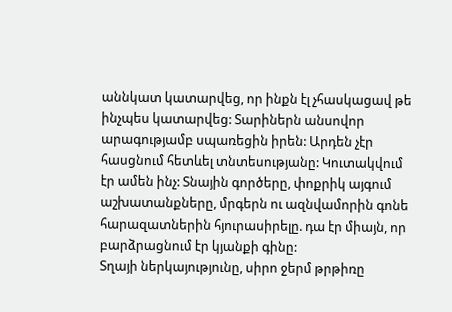աննկատ կատարվեց, որ ինքն էլ չհասկացավ թե ինչպես կատարվեց: Տարիներն անսովոր արագությամբ սպառեցին իրեն: Արդեն չէր հասցնում հետևել տնտեսությանը: Կուտակվում էր ամեն ինչ: Տնային գործերը, փոքրիկ այգում աշխատանքները, մրգերն ու ազնվամորին գոնե հարազատներին հյուրասիրելը. դա էր միայն, որ բարձրացնում էր կյանքի գինը:
Տղայի ներկայությունը, սիրո ջերմ թրթիռը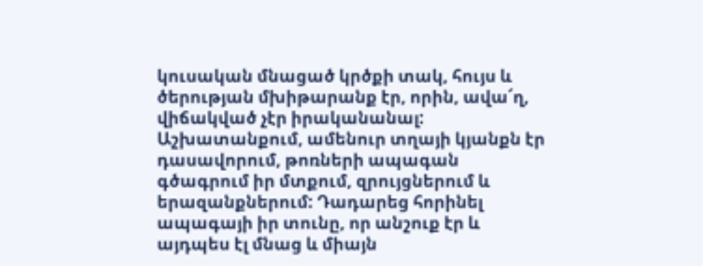կուսական մնացած կրծքի տակ, հույս և ծերության մխիթարանք էր, որին, ավա՜ղ, վիճակված չէր իրականանալ: Աշխատանքում, ամենուր տղայի կյանքն էր դասավորում, թոռների ապագան գծագրում իր մտքում, զրույցներում և երազանքներում: Դադարեց հորինել ապագայի իր տունը, որ անշուք էր և այդպես էլ մնաց և միայն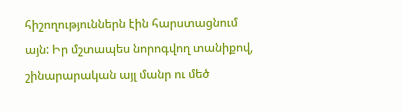հիշողություններն էին հարստացնում այն: Իր մշտապես նորոգվող տանիքով, շինարարական այլ մանր ու մեծ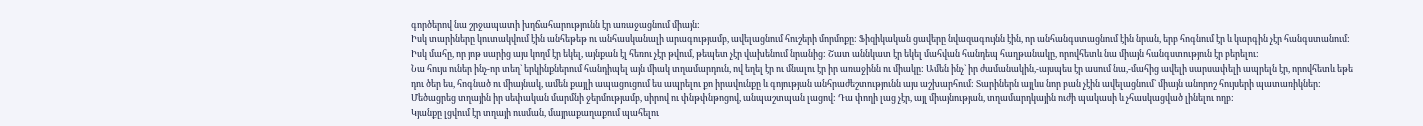գործերով նա շրջապատի խղճահարությունն էր առաջացնում միայն:
Իսկ տարիները կուտակվում էին անհեթեթ ու անհասկանալի արագությամբ, ավելացնում հուշերի մորմոքը: Ֆիզիկական ցավերը նվազագույնն էին, որ անհանգստացնում էին նրան, երբ հոգնում էր և կարգին չէր հանգստանում: Իսկ մահը, որ յոթ սարից այս կողմ էր եկել, այնքան էլ հեռու չէր թվում, թեպետ չէր վախենում նրանից: Շատ աննկատ էր եկել մահվան հանդեպ հաղթանակը, որովհետև նա միայն հանգստություն էր բերելու:
Նա հույս ուներ ինչ-որ տեղ` երկինքներում հանդիպել այն միակ տղամարդուն, ով եղել էր ու մնալու էր իր առաջինն ու միակը: Ամեն ինչ` իր ժամանակին,-այսպես էր ասում նա,-մահից ավելի սարսափելի ապրելն էր, որովհետև եթե դու ծեր ես, հոգնած ու միայնակ, ամեն քայլի ապացուցում ես ապրելու քո իրավունքը և գոյության անհրաժեշտությունն այս աշխարհում: Տարիներն այլևս նոր բան չէին ավելացնում` միայն անորոշ հույսերի պատառիկներ: Մեծացրեց տղային իր սեփական մարմնի ջերմությամբ, սիրով ու փնթփնթոցով, անպաշտպան լացով: Դա փողի լաց չէր, այլ միայնության, տղամարդկային ուժի պակասի և չհասկացված լինելու ողբ:
Կյանքը լցվում էր տղայի ուսման, մայրաքաղաքում պահելու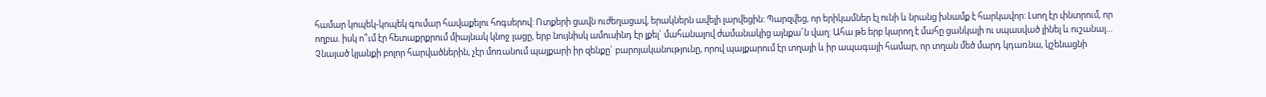համար կոպեկ-կոպեկ գումար հավաքելու հոգսերով: Ոտքերի ցավն ուժեղացավ, երակներն ավելի լարվեցին: Պարզվեց, որ երիկամներ էլ ունի և նրանց խնամք է հարկավոր: Լսող էր փնտրում, որ ողբա. իսկ ո՞ւմ էր հետաքրքրում միայնակ կնոջ լացը, երբ նույնիսկ ամուսինդ էր լքել` մահանալով ժամանակից այնքա՜ն վաղ: Ահա թե երբ կարող է մահը ցանկալի ու սպասված լինել և ուշանալ…
Չնայած կյանքի բոլոր հարվածներին, չէր մոռանում պայքարի իր զենքը` բարոյականությունը, որով պայքարում էր տղայի և իր ապագայի համար, որ տղան մեծ մարդ կդառնա, կշենացնի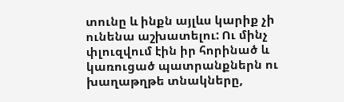տունը և ինքն այլևս կարիք չի ունենա աշխատելու: Ու մինչ փլուզվում էին իր հորինած և կառուցած պատրանքներն ու խաղաթղթե տնակները,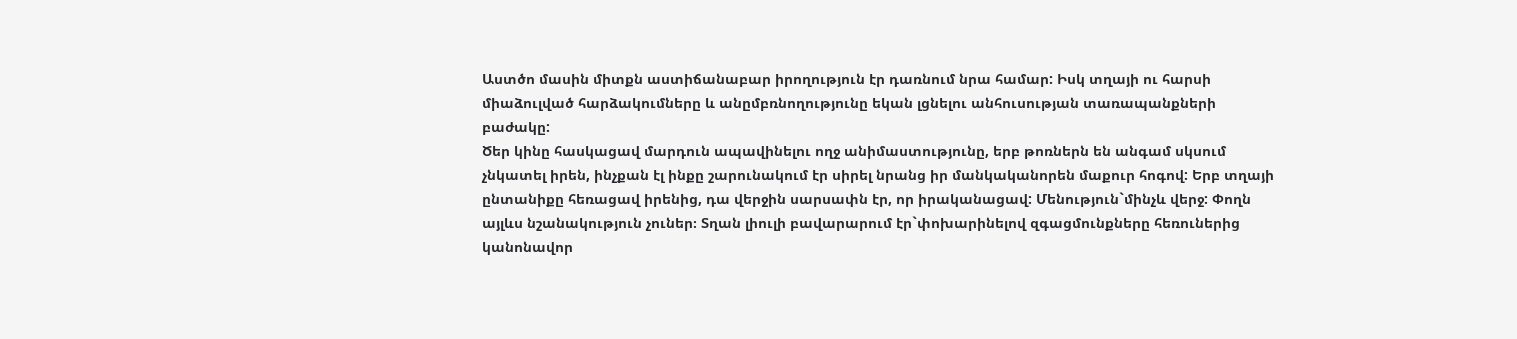Աստծո մասին միտքն աստիճանաբար իրողություն էր դառնում նրա համար: Իսկ տղայի ու հարսի միաձուլված հարձակումները և անըմբռնողությունը եկան լցնելու անհուսության տառապանքների բաժակը:
Ծեր կինը հասկացավ մարդուն ապավինելու ողջ անիմաստությունը, երբ թոռներն են անգամ սկսում չնկատել իրեն, ինչքան էլ ինքը շարունակում էր սիրել նրանց իր մանկականորեն մաքուր հոգով: Երբ տղայի ընտանիքը հեռացավ իրենից, դա վերջին սարսափն էր, որ իրականացավ: Մենություն`մինչև վերջ: Փողն այլևս նշանակություն չուներ։ Տղան լիուլի բավարարում էր`փոխարինելով զգացմունքները հեռուներից կանոնավոր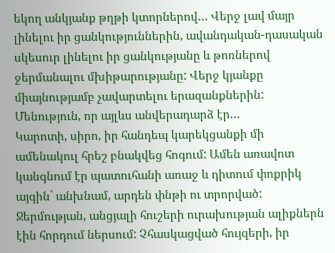եկող անկյանք թղթի կտորներով… Վերջ լավ մայր լինելու իր ցանկություններին, ավանդական-դասական սկեսուր լինելու իր ցանկությանը և թոռներով ջերմանալու մխիթարությանը: Վերջ կյանքը միայնությամբ չավարտելու երազանքներին:
Մենություն, որ այլևս անվերադարձ էր…
Կարոտի, սիրո, իր հանդեպ կարեկցանքի մի ամենակուլ հրեշ բնակվեց հոգում: Ամեն առավոտ կանգնում էր պատուհանի առաջ և դիտում փոքրիկ այգին` անխնամ, արդեն փնթի ու տրորված: Ջերմության, անցյալի հուշերի ուրախության ալիքներն էին հորդում ներսում: Չհասկացված հույզերի, իր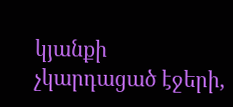կյանքի չկարդացած էջերի,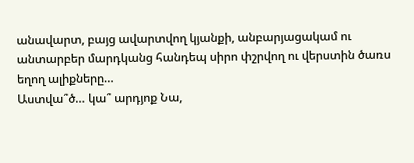անավարտ, բայց ավարտվող կյանքի, անբարյացակամ ու անտարբեր մարդկանց հանդեպ սիրո փշրվող ու վերստին ծառս եղող ալիքները…
Աստվա՞ծ… կա՞ արդյոք Նա,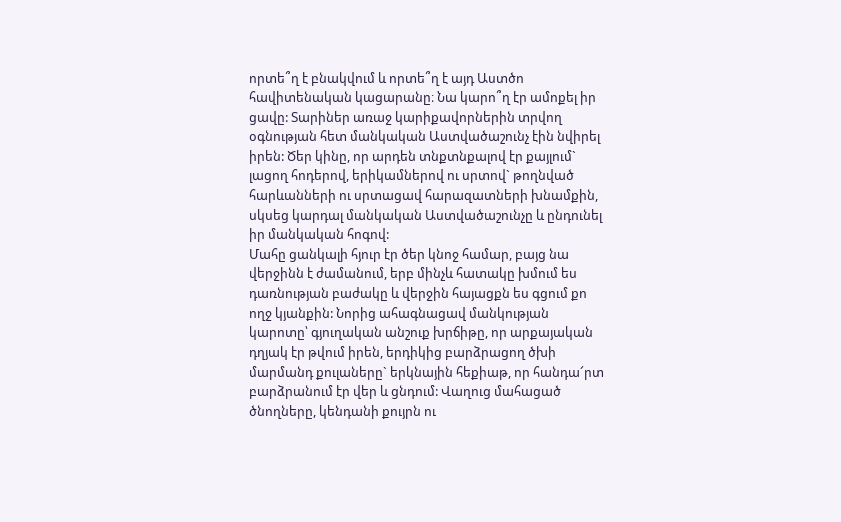որտե՞ղ է բնակվում և որտե՞ղ է այդ Աստծո հավիտենական կացարանը։ Նա կարո՞ղ էր ամոքել իր ցավը: Տարիներ առաջ կարիքավորներին տրվող օգնության հետ մանկական Աստվածաշունչ էին նվիրել իրեն: Ծեր կինը, որ արդեն տնքտնքալով էր քայլում` լացող հոդերով, երիկամներով ու սրտով` թողնված հարևանների ու սրտացավ հարազատների խնամքին, սկսեց կարդալ մանկական Աստվածաշունչը և ընդունել իր մանկական հոգով:
Մահը ցանկալի հյուր էր ծեր կնոջ համար, բայց նա վերջինն է ժամանում, երբ մինչև հատակը խմում ես դառնության բաժակը և վերջին հայացքն ես գցում քո ողջ կյանքին: Նորից ահագնացավ մանկության կարոտը՝ գյուղական անշուք խրճիթը, որ արքայական դղյակ էր թվում իրեն, երդիկից բարձրացող ծխի մարմանդ քուլաները` երկնային հեքիաթ, որ հանդա՜րտ բարձրանում էր վեր և ցնդում: Վաղուց մահացած ծնողները, կենդանի քույրն ու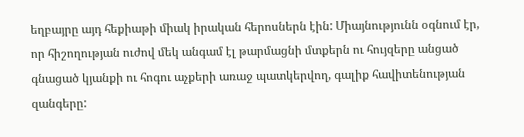եղբայրը այդ հեքիաթի միակ իրական հերոսներն էին: Միայնությունն օգնում էր, որ հիշողության ուժով մեկ անգամ էլ թարմացնի մտքերն ու հույզերը անցած գնացած կյանքի ու հոգու աչքերի առաջ պատկերվող, գալիք հավիտենության զանգերը: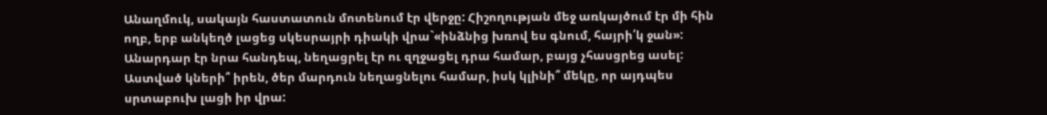Անաղմուկ, սակայն հաստատուն մոտենում էր վերջը: Հիշողության մեջ առկայծում էր մի հին ողբ, երբ անկեղծ լացեց սկեսրայրի դիակի վրա`«ինձնից խռով ես գնում, հայրի՛կ ջան»: Անարդար էր նրա հանդեպ, նեղացրել էր ու զղջացել դրա համար, բայց չհասցրեց ասել: Աստված կների՞ իրեն, ծեր մարդուն նեղացնելու համար, իսկ կլինի՞ մեկը, որ այդպես սրտաբուխ լացի իր վրա: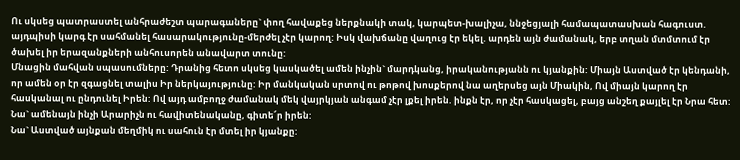Ու սկսեց պատրաստել անհրաժեշտ պարագաները` փող հավաքեց ներքնակի տակ, կարպետ-խալիչա, ննջեցյալի համապատասխան հագուստ. այդպիսի կարգ էր սահմանել հասարակությունը-մերժել չէր կարող: Իսկ վախճանը վաղուց էր եկել. արդեն այն ժամանակ, երբ տղան մտմտում էր ծախել իր երազանքների անհուսորեն անավարտ տունը:
Մնացին մահվան սպասումները: Դրանից հետո սկսեց կասկածել ամեն ինչին` մարդկանց, իրականությանն ու կյանքին: Միայն Աստված էր կենդանի, որ ամեն օր էր զգացնել տալիս Իր ներկայությունը: Իր մանկական սրտով ու թոթով խոսքերով նա աղերսեց այն Միակին, Ով միայն կարող էր հասկանալ ու ընդունել Իրեն: Ով այդ ամբողջ ժամանակ մեկ վայրկյան անգամ չէր լքել իրեն. ինքն էր, որ չէր հասկացել, բայց անշեղ քայլել էր Նրա հետ: Նա` ամենայն ինչի Արարիչն ու հավիտենականը, գիտե՜ր իրեն:
Նա` Աստված այնքան մեղմիկ ու սահուն էր մտել իր կյանքը: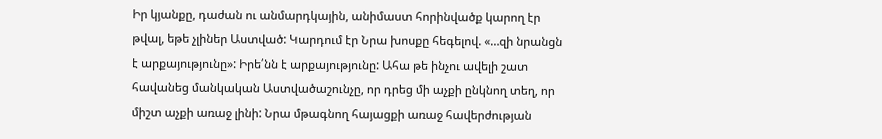Իր կյանքը, դաժան ու անմարդկային, անիմաստ հորինվածք կարող էր թվալ, եթե չլիներ Աստված: Կարդում էր Նրա խոսքը հեգելով. «…զի նրանցն է արքայությունը»: Իրե՛նն է արքայությունը: Ահա թե ինչու ավելի շատ հավանեց մանկական Աստվածաշունչը, որ դրեց մի աչքի ընկնող տեղ, որ միշտ աչքի առաջ լինի: Նրա մթագնող հայացքի առաջ հավերժության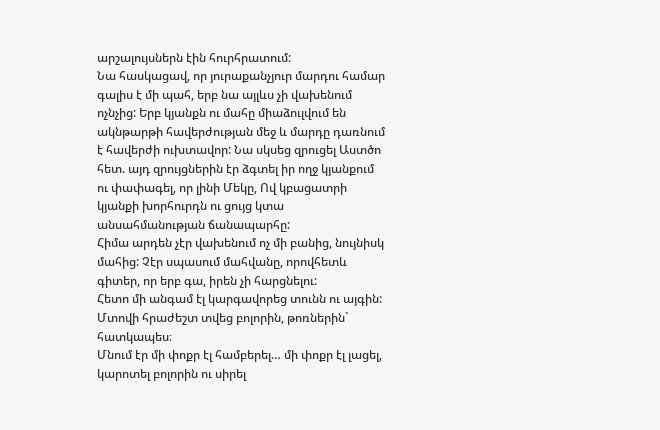արշալույսներն էին հուրհրատում:
Նա հասկացավ, որ յուրաքանչյուր մարդու համար գալիս է մի պահ, երբ նա այլևս չի վախենում ոչնչից: Երբ կյանքն ու մահը միաձուլվում են ակնթարթի հավերժության մեջ և մարդը դառնում է հավերժի ուխտավոր: Նա սկսեց զրուցել Աստծո հետ. այդ զրույցներին էր ձգտել իր ողջ կյանքում ու փափագել, որ լինի Մեկը, Ով կբացատրի կյանքի խորհուրդն ու ցույց կտա անսահմանության ճանապարհը:
Հիմա արդեն չէր վախենում ոչ մի բանից, նույնիսկ մահից: Չէր սպասում մահվանը, որովհետև գիտեր, որ երբ գա, իրեն չի հարցնելու:
Հետո մի անգամ էլ կարգավորեց տունն ու այգին: Մտովի հրաժեշտ տվեց բոլորին, թոռներին` հատկապես։
Մնում էր մի փոքր էլ համբերել… մի փոքր էլ լացել, կարոտել բոլորին ու սիրել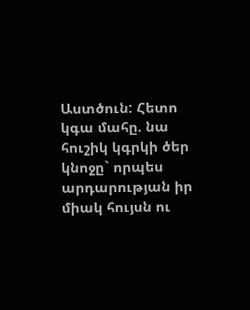Աստծուն: Հետո կգա մահը. նա հուշիկ կգրկի ծեր կնոջը` որպես արդարության իր միակ հույսն ու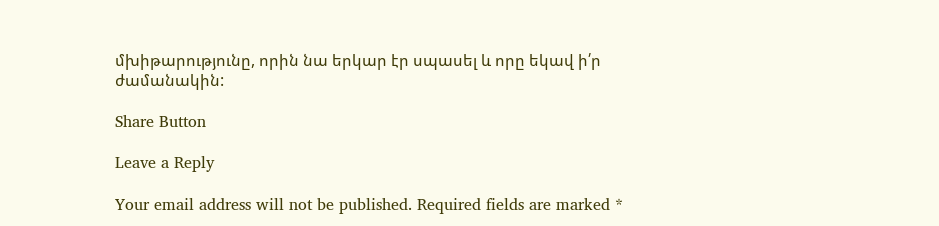մխիթարությունը, որին նա երկար էր սպասել և որը եկավ ի՛ր ժամանակին:

Share Button

Leave a Reply

Your email address will not be published. Required fields are marked *